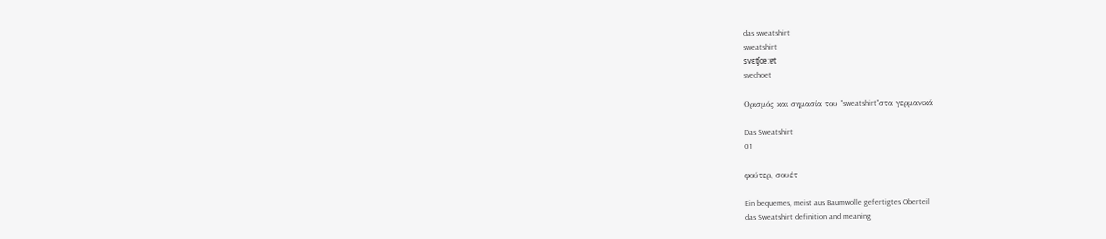das sweatshirt
sweatshirt
svɛʧœ:ɐt
svechoet

Ορισμός και σημασία του "sweatshirt"στα γερμανικά

Das Sweatshirt
01

φούτερ, σουέτ

Ein bequemes, meist aus Baumwolle gefertigtes Oberteil
das Sweatshirt definition and meaning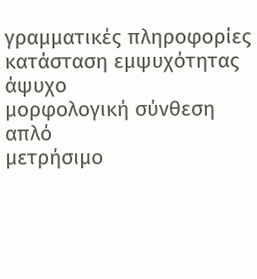γραμματικές πληροφορίες
κατάσταση εμψυχότητας
άψυχο
μορφολογική σύνθεση
απλό
μετρήσιμο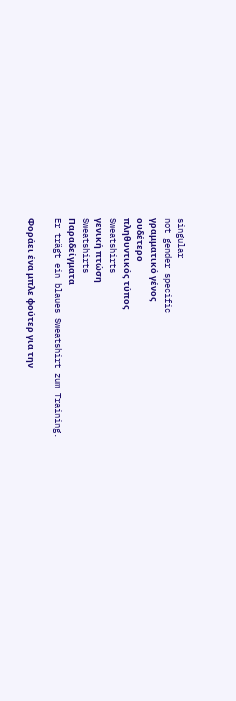singular
not gender specific
γραμματικό γένος
ουδέτερο
πληθυντικός τύπος
Sweatshirts
γενική πτώση
Sweatshirts
Παραδείγματα
Er trägt ein blaues Sweatshirt zum Training.

Φοράει ένα μπλε φούτερ για την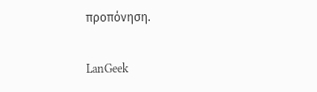προπόνηση.

LanGeek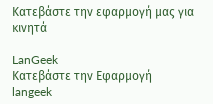Κατεβάστε την εφαρμογή μας για κινητά

LanGeek
Κατεβάστε την Εφαρμογή
langeek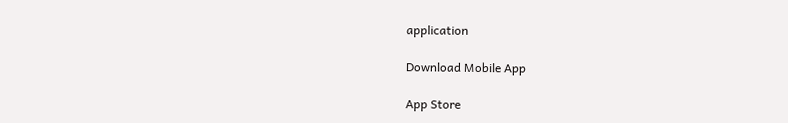application

Download Mobile App

App Store